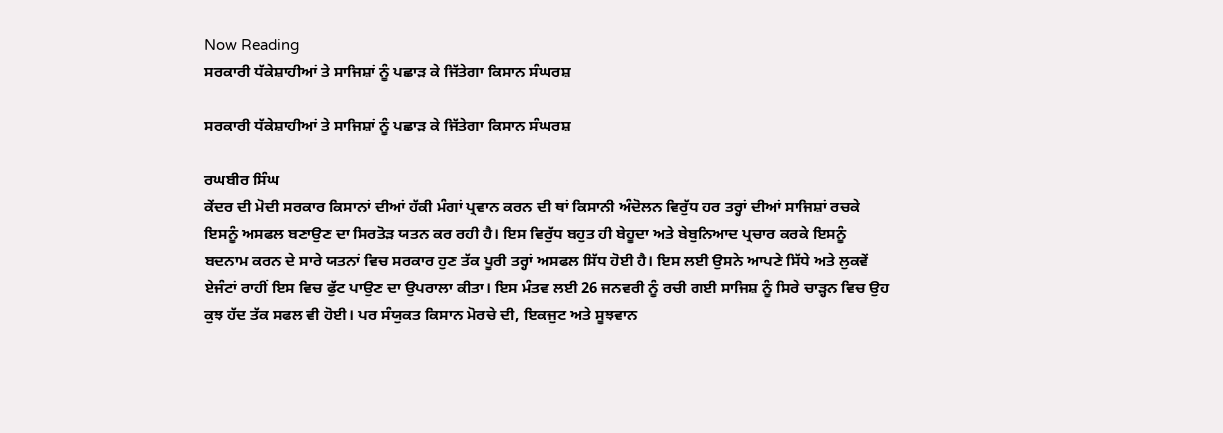Now Reading
ਸਰਕਾਰੀ ਧੱਕੇਸ਼ਾਹੀਆਂ ਤੇ ਸਾਜਿਸ਼ਾਂ ਨੂੰ ਪਛਾੜ ਕੇ ਜਿੱਤੇਗਾ ਕਿਸਾਨ ਸੰਘਰਸ਼

ਸਰਕਾਰੀ ਧੱਕੇਸ਼ਾਹੀਆਂ ਤੇ ਸਾਜਿਸ਼ਾਂ ਨੂੰ ਪਛਾੜ ਕੇ ਜਿੱਤੇਗਾ ਕਿਸਾਨ ਸੰਘਰਸ਼

ਰਘਬੀਰ ਸਿੰਘ
ਕੇਂਦਰ ਦੀ ਮੋਦੀ ਸਰਕਾਰ ਕਿਸਾਨਾਂ ਦੀਆਂ ਹੱਕੀ ਮੰਗਾਂ ਪ੍ਰਵਾਨ ਕਰਨ ਦੀ ਥਾਂ ਕਿਸਾਨੀ ਅੰਦੋਲਨ ਵਿਰੁੱਧ ਹਰ ਤਰ੍ਹਾਂ ਦੀਆਂ ਸਾਜਿਸ਼ਾਂ ਰਚਕੇ ਇਸਨੂੰ ਅਸਫਲ ਬਣਾਉਣ ਦਾ ਸਿਰਤੋੜ ਯਤਨ ਕਰ ਰਹੀ ਹੈ। ਇਸ ਵਿਰੁੱਧ ਬਹੁਤ ਹੀ ਬੇਹੂਦਾ ਅਤੇ ਬੇਬੁਨਿਆਦ ਪ੍ਰਚਾਰ ਕਰਕੇ ਇਸਨੂੰ ਬਦਨਾਮ ਕਰਨ ਦੇ ਸਾਰੇ ਯਤਨਾਂ ਵਿਚ ਸਰਕਾਰ ਹੁਣ ਤੱਕ ਪੂਰੀ ਤਰ੍ਹਾਂ ਅਸਫਲ ਸਿੱਧ ਹੋਈ ਹੈ। ਇਸ ਲਈ ਉਸਨੇ ਆਪਣੇ ਸਿੱਧੇ ਅਤੇ ਲੁਕਵੇਂ ਏਜੰਟਾਂ ਰਾਹੀਂ ਇਸ ਵਿਚ ਫੁੱਟ ਪਾਉਣ ਦਾ ਉਪਰਾਲਾ ਕੀਤਾ। ਇਸ ਮੰਤਵ ਲਈ 26 ਜਨਵਰੀ ਨੂੰ ਰਚੀ ਗਈ ਸਾਜਿਸ਼ ਨੂੰ ਸਿਰੇ ਚਾੜ੍ਹਨ ਵਿਚ ਉਹ ਕੁਝ ਹੱਦ ਤੱਕ ਸਫਲ ਵੀ ਹੋਈ। ਪਰ ਸੰਯੁਕਤ ਕਿਸਾਨ ਮੋਰਚੇ ਦੀ, ਇਕਜੁਟ ਅਤੇ ਸੂਝਵਾਨ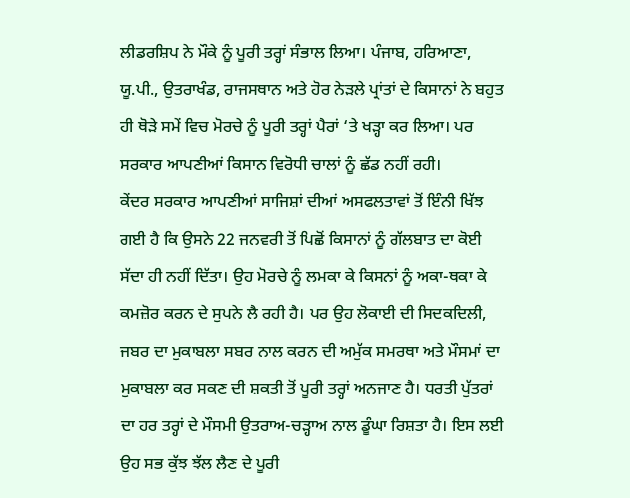ਲੀਡਰਸ਼ਿਪ ਨੇ ਮੌਕੇ ਨੂੰ ਪੂਰੀ ਤਰ੍ਹਾਂ ਸੰਭਾਲ ਲਿਆ। ਪੰਜਾਬ, ਹਰਿਆਣਾ, ਯੂ.ਪੀ., ਉਤਰਾਖੰਡ, ਰਾਜਸਥਾਨ ਅਤੇ ਹੋਰ ਨੇੜਲੇ ਪ੍ਰਾਂਤਾਂ ਦੇ ਕਿਸਾਨਾਂ ਨੇ ਬਹੁਤ ਹੀ ਥੋੜੇ ਸਮੇਂ ਵਿਚ ਮੋਰਚੇ ਨੂੰ ਪੂਰੀ ਤਰ੍ਹਾਂ ਪੈਰਾਂ ‘ਤੇ ਖੜ੍ਹਾ ਕਰ ਲਿਆ। ਪਰ ਸਰਕਾਰ ਆਪਣੀਆਂ ਕਿਸਾਨ ਵਿਰੋਧੀ ਚਾਲਾਂ ਨੂੰ ਛੱਡ ਨਹੀਂ ਰਹੀ।
ਕੇਂਦਰ ਸਰਕਾਰ ਆਪਣੀਆਂ ਸਾਜਿਸ਼ਾਂ ਦੀਆਂ ਅਸਫਲਤਾਵਾਂ ਤੋਂ ਇੰਨੀ ਖਿੱਝ ਗਈ ਹੈ ਕਿ ਉਸਨੇ 22 ਜਨਵਰੀ ਤੋਂ ਪਿਛੋਂ ਕਿਸਾਨਾਂ ਨੂੰ ਗੱਲਬਾਤ ਦਾ ਕੋਈ ਸੱਦਾ ਹੀ ਨਹੀਂ ਦਿੱਤਾ। ਉਹ ਮੋਰਚੇ ਨੂੰ ਲਮਕਾ ਕੇ ਕਿਸਨਾਂ ਨੂੰ ਅਕਾ-ਥਕਾ ਕੇ ਕਮਜ਼ੋਰ ਕਰਨ ਦੇ ਸੁਪਨੇ ਲੈ ਰਹੀ ਹੈ। ਪਰ ਉਹ ਲੋਕਾਈ ਦੀ ਸਿਦਕਦਿਲੀ, ਜਬਰ ਦਾ ਮੁਕਾਬਲਾ ਸਬਰ ਨਾਲ ਕਰਨ ਦੀ ਅਮੁੱਕ ਸਮਰਥਾ ਅਤੇ ਮੌਸਮਾਂ ਦਾ ਮੁਕਾਬਲਾ ਕਰ ਸਕਣ ਦੀ ਸ਼ਕਤੀ ਤੋਂ ਪੂਰੀ ਤਰ੍ਹਾਂ ਅਨਜਾਣ ਹੈ। ਧਰਤੀ ਪੁੱਤਰਾਂ ਦਾ ਹਰ ਤਰ੍ਹਾਂ ਦੇ ਮੌਸਮੀ ਉਤਰਾਅ-ਚੜ੍ਹਾਅ ਨਾਲ ਡੂੰਘਾ ਰਿਸ਼ਤਾ ਹੈ। ਇਸ ਲਈ ਉਹ ਸਭ ਕੁੱਝ ਝੱਲ ਲੈਣ ਦੇ ਪੂਰੀ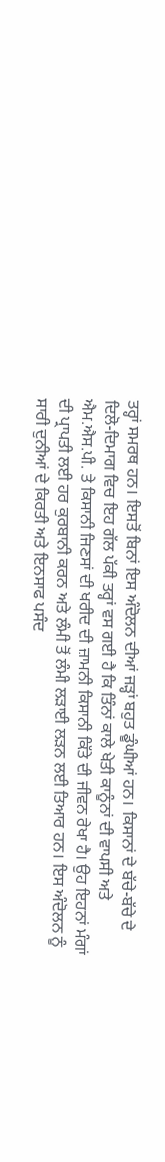ਤਰ੍ਹਾਂ ਸਮਰਥ ਹਨ। ਇਸਤੋਂ ਬਿਨਾਂ ਇਸ ਅੰਦੋਲਨ ਦੀਆਂ ਜੜ੍ਹਾਂ ਬਹੁਤ ਡੂੰਘੀਆਂ ਹਨ। ਕਿਸਾਨਾਂ ਦੇ ਬੱਚੇ-ਬੱਚੇ ਦੇ ਦਿਲੋ-ਦਿਮਾਗ ਵਿਚ ਇਹ ਗੱਲ ਪੱਕੀ ਤਰ੍ਹਾਂ ਵਸ ਗਈ ਹੈ ਕਿ ਤਿੰਨਾਂ ਕਾਲੇ ਖੇਤੀ ਕਾਨੂੰਨਾਂ ਦੀ ਵਾਪਸੀ ਅਤੇ ਐਮ.ਐਸ.ਪੀ. ਤੇ ਕਿਸਾਨੀ ਜਿਣਸਾਂ ਦੀ ਖਰੀਦ ਦੀ ਜ਼ਾਮਨੀ ਕਿਸਾਨੀ ਕਿੱਤੇ ਦੀ ਜੀਵਨ ਰੇਖਾ ਹੈ। ਉਹ ਇਹਨਾਂ ਮੰਗਾਂ ਦੀ ਪ੍ਰਾਪਤੀ ਲਈ ਹਰ ਕੁਰਬਾਨੀ ਕਰਨ ਅਤੇ ਲੰਮੀ ਤੋਂ ਲੰਮੀ ਲੜਾਈ ਲੜਨ ਲਈ ਤਿਆਰ ਹਨ। ਇਸ ਅੰਦੋਲਨ ਨੂੰ ਸਾਰੀ ਦੁਨੀਆਂ ਦੇ ਕਿਰਤੀ ਅਤੇ ਇਨਸਾਫ ਪਸੰਦ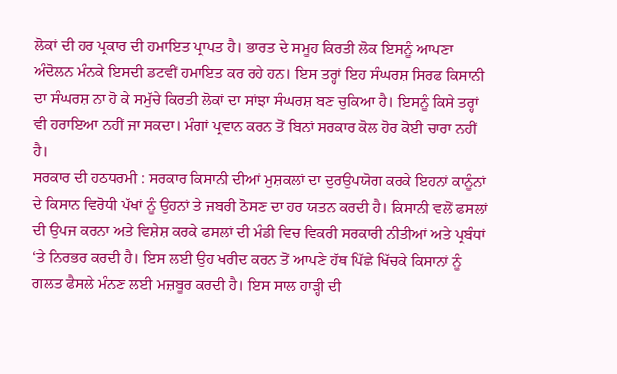ਲੋਕਾਂ ਦੀ ਹਰ ਪ੍ਰਕਾਰ ਦੀ ਹਮਾਇਤ ਪ੍ਰਾਪਤ ਹੈ। ਭਾਰਤ ਦੇ ਸਮੂਹ ਕਿਰਤੀ ਲੋਕ ਇਸਨੂੰ ਆਪਣਾ ਅੰਦੋਲਨ ਮੰਨਕੇ ਇਸਦੀ ਡਟਵੀਂ ਹਮਾਇਤ ਕਰ ਰਹੇ ਹਨ। ਇਸ ਤਰ੍ਹਾਂ ਇਹ ਸੰਘਰਸ਼ ਸਿਰਫ ਕਿਸਾਨੀ ਦਾ ਸੰਘਰਸ਼ ਨਾ ਹੋ ਕੇ ਸਮੁੱਚੇ ਕਿਰਤੀ ਲੋਕਾਂ ਦਾ ਸਾਂਝਾ ਸੰਘਰਸ਼ ਬਣ ਚੁਕਿਆ ਹੈ। ਇਸਨੂੰ ਕਿਸੇ ਤਰ੍ਹਾਂ ਵੀ ਹਰਾਇਆ ਨਹੀਂ ਜਾ ਸਕਦਾ। ਮੰਗਾਂ ਪ੍ਰਵਾਨ ਕਰਨ ਤੋਂ ਬਿਨਾਂ ਸਰਕਾਰ ਕੋਲ ਹੋਰ ਕੋਈ ਚਾਰਾ ਨਹੀਂ ਹੈ।
ਸਰਕਾਰ ਦੀ ਹਠਧਰਮੀ : ਸਰਕਾਰ ਕਿਸਾਨੀ ਦੀਆਂ ਮੁਸ਼ਕਲਾਂ ਦਾ ਦੁਰਉਪਯੋਗ ਕਰਕੇ ਇਹਨਾਂ ਕਾਨੂੰਨਾਂ ਦੇ ਕਿਸਾਨ ਵਿਰੋਧੀ ਪੱਖਾਂ ਨੂੰ ਉਹਨਾਂ ਤੇ ਜਬਰੀ ਠੋਸਣ ਦਾ ਹਰ ਯਤਨ ਕਰਦੀ ਹੈ। ਕਿਸਾਨੀ ਵਲੋਂ ਫਸਲਾਂ ਦੀ ਉਪਜ ਕਰਨਾ ਅਤੇ ਵਿਸ਼ੇਸ਼ ਕਰਕੇ ਫਸਲਾਂ ਦੀ ਮੰਡੀ ਵਿਚ ਵਿਕਰੀ ਸਰਕਾਰੀ ਨੀਤੀਆਂ ਅਤੇ ਪ੍ਰਬੰਧਾਂ ‘ਤੇ ਨਿਰਭਰ ਕਰਦੀ ਹੈ। ਇਸ ਲਈ ਉਹ ਖਰੀਦ ਕਰਨ ਤੋਂ ਆਪਣੇ ਹੱਥ ਪਿੱਛੇ ਖਿੱਚਕੇ ਕਿਸਾਨਾਂ ਨੂੰ ਗਲਤ ਫੈਸਲੇ ਮੰਨਣ ਲਈ ਮਜ਼ਬੂਰ ਕਰਦੀ ਹੈ। ਇਸ ਸਾਲ ਹਾੜ੍ਹੀ ਦੀ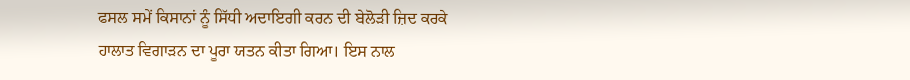ਫਸਲ ਸਮੇਂ ਕਿਸਾਨਾਂ ਨੂੰ ਸਿੱਧੀ ਅਦਾਇਗੀ ਕਰਨ ਦੀ ਬੇਲੋੜੀ ਜ਼ਿਦ ਕਰਕੇ ਹਾਲਾਤ ਵਿਗਾੜਨ ਦਾ ਪੂਰਾ ਯਤਨ ਕੀਤਾ ਗਿਆ। ਇਸ ਨਾਲ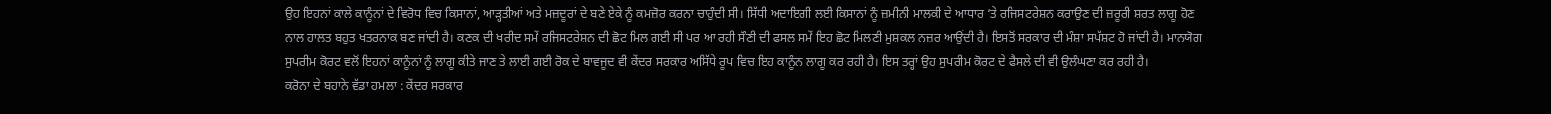ਉਹ ਇਹਨਾਂ ਕਾਲੇ ਕਾਨੂੰਨਾਂ ਦੇ ਵਿਰੋਧ ਵਿਚ ਕਿਸਾਨਾਂ, ਆੜ੍ਹਤੀਆਂ ਅਤੇ ਮਜ਼ਦੂਰਾਂ ਦੇ ਬਣੇ ਏਕੇ ਨੂੰ ਕਮਜ਼ੋਰ ਕਰਨਾ ਚਾਹੁੰਦੀ ਸੀ। ਸਿੱਧੀ ਅਦਾਇਗੀ ਲਈ ਕਿਸਾਨਾਂ ਨੂੰ ਜ਼ਮੀਨੀ ਮਾਲਕੀ ਦੇ ਆਧਾਰ ‘ਤੇ ਰਜਿਸਟਰੇਸ਼ਨ ਕਰਾਉਣ ਦੀ ਜ਼ਰੂਰੀ ਸ਼ਰਤ ਲਾਗੂ ਹੋਣ ਨਾਲ ਹਾਲਤ ਬਹੁਤ ਖਤਰਨਾਕ ਬਣ ਜਾਂਦੀ ਹੈ। ਕਣਕ ਦੀ ਖਰੀਦ ਸਮੇਂ ਰਜਿਸਟਰੇਸ਼ਨ ਦੀ ਛੋਟ ਮਿਲ ਗਈ ਸੀ ਪਰ ਆ ਰਹੀ ਸੌਣੀ ਦੀ ਫਸਲ ਸਮੇਂ ਇਹ ਛੋਟ ਮਿਲਣੀ ਮੁਸ਼ਕਲ ਨਜ਼ਰ ਆਉਂਦੀ ਹੈ। ਇਸਤੋਂ ਸਰਕਾਰ ਦੀ ਮੰਸ਼ਾ ਸਪੱਸ਼ਟ ਹੋ ਜਾਂਦੀ ਹੈ। ਮਾਨਯੋਗ ਸੁਪਰੀਮ ਕੋਰਟ ਵਲੋਂ ਇਹਨਾਂ ਕਾਨੂੰਨਾਂ ਨੂੰ ਲਾਗੂ ਕੀਤੇ ਜਾਣ ਤੇ ਲਾਈ ਗਈ ਰੋਕ ਦੇ ਬਾਵਜੂਦ ਵੀ ਕੇਂਦਰ ਸਰਕਾਰ ਅਸਿੱਧੇ ਰੂਪ ਵਿਚ ਇਹ ਕਾਨੂੰਨ ਲਾਗੂ ਕਰ ਰਹੀ ਹੈ। ਇਸ ਤਰ੍ਹਾਂ ਉਹ ਸੁਪਰੀਮ ਕੋਰਟ ਦੇ ਫੈਸਲੇ ਦੀ ਵੀ ਉਲੰਘਣਾ ਕਰ ਰਹੀ ਹੈ।
ਕਰੋਨਾ ਦੇ ਬਹਾਨੇ ਵੱਡਾ ਹਮਲਾ : ਕੇਂਦਰ ਸਰਕਾਰ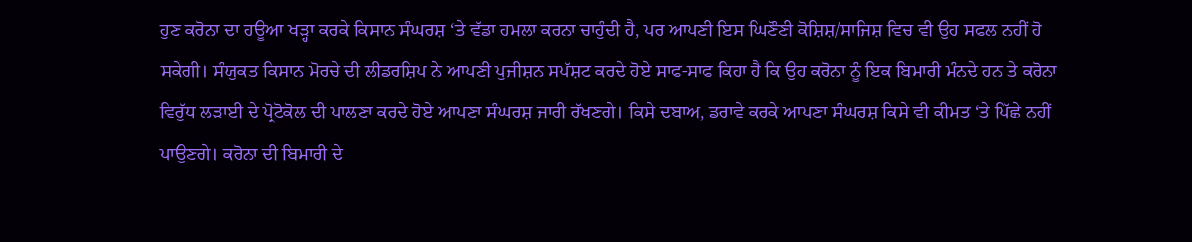ਹੁਣ ਕਰੋਨਾ ਦਾ ਹਊਆ ਖੜ੍ਹਾ ਕਰਕੇ ਕਿਸਾਨ ਸੰਘਰਸ਼ ‘ਤੇ ਵੱਡਾ ਹਮਲਾ ਕਰਨਾ ਚਾਹੁੰਦੀ ਹੈ, ਪਰ ਆਪਣੀ ਇਸ ਘਿਣੌਣੀ ਕੋਸ਼ਿਸ਼/ਸਾਜਿਸ਼ ਵਿਚ ਵੀ ਉਹ ਸਫਲ ਨਹੀਂ ਹੋ ਸਕੇਗੀ। ਸੰਯੁਕਤ ਕਿਸਾਨ ਮੋਰਚੇ ਦੀ ਲੀਡਰਸ਼ਿਪ ਨੇ ਆਪਣੀ ਪੁਜੀਸ਼ਨ ਸਪੱਸ਼ਟ ਕਰਦੇ ਹੋਏ ਸਾਫ-ਸਾਫ ਕਿਹਾ ਹੈ ਕਿ ਉਹ ਕਰੋਨਾ ਨੂੰ ਇਕ ਬਿਮਾਰੀ ਮੰਨਦੇ ਹਨ ਤੇ ਕਰੋਨਾ ਵਿਰੁੱਧ ਲੜਾਈ ਦੇ ਪ੍ਰੋਟੋਕੋਲ ਦੀ ਪਾਲਣਾ ਕਰਦੇ ਹੋਏ ਆਪਣਾ ਸੰਘਰਸ਼ ਜਾਰੀ ਰੱਖਣਗੇ। ਕਿਸੇ ਦਬਾਅ, ਡਰਾਵੇ ਕਰਕੇ ਆਪਣਾ ਸੰਘਰਸ਼ ਕਿਸੇ ਵੀ ਕੀਮਤ ‘ਤੇ ਪਿੱਛੇ ਨਹੀਂ ਪਾਉਣਗੇ। ਕਰੋਨਾ ਦੀ ਬਿਮਾਰੀ ਦੇ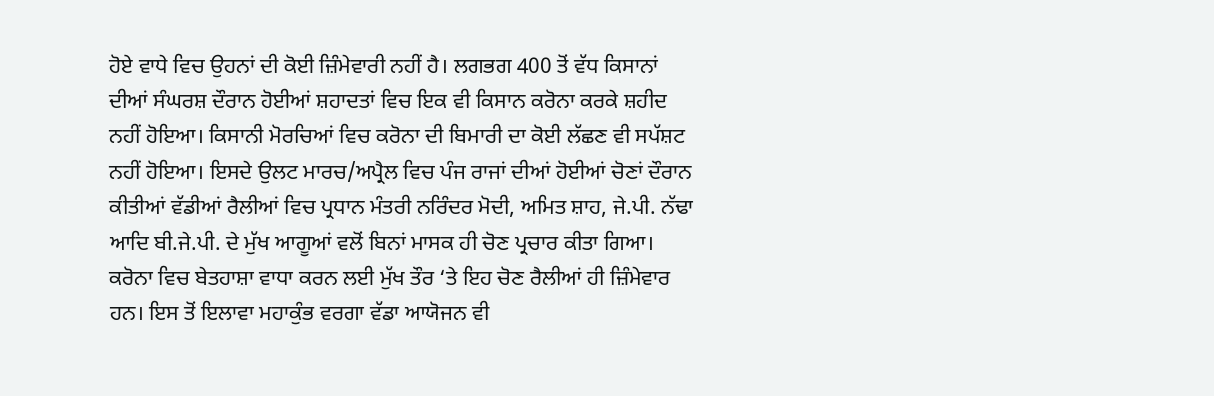ਹੋਏ ਵਾਧੇ ਵਿਚ ਉਹਨਾਂ ਦੀ ਕੋਈ ਜ਼ਿੰਮੇਵਾਰੀ ਨਹੀਂ ਹੈ। ਲਗਭਗ 400 ਤੋਂ ਵੱਧ ਕਿਸਾਨਾਂ ਦੀਆਂ ਸੰਘਰਸ਼ ਦੌਰਾਨ ਹੋਈਆਂ ਸ਼ਹਾਦਤਾਂ ਵਿਚ ਇਕ ਵੀ ਕਿਸਾਨ ਕਰੋਨਾ ਕਰਕੇ ਸ਼ਹੀਦ ਨਹੀਂ ਹੋਇਆ। ਕਿਸਾਨੀ ਮੋਰਚਿਆਂ ਵਿਚ ਕਰੋਨਾ ਦੀ ਬਿਮਾਰੀ ਦਾ ਕੋਈ ਲੱਛਣ ਵੀ ਸਪੱਸ਼ਟ ਨਹੀਂ ਹੋਇਆ। ਇਸਦੇ ਉਲਟ ਮਾਰਚ/ਅਪ੍ਰੈਲ ਵਿਚ ਪੰਜ ਰਾਜਾਂ ਦੀਆਂ ਹੋਈਆਂ ਚੋਣਾਂ ਦੌਰਾਨ ਕੀਤੀਆਂ ਵੱਡੀਆਂ ਰੈਲੀਆਂ ਵਿਚ ਪ੍ਰਧਾਨ ਮੰਤਰੀ ਨਰਿੰਦਰ ਮੋਦੀ, ਅਮਿਤ ਸ਼ਾਹ, ਜੇ.ਪੀ. ਨੱਢਾ ਆਦਿ ਬੀ.ਜੇ.ਪੀ. ਦੇ ਮੁੱਖ ਆਗੂਆਂ ਵਲੋਂ ਬਿਨਾਂ ਮਾਸਕ ਹੀ ਚੋਣ ਪ੍ਰਚਾਰ ਕੀਤਾ ਗਿਆ। ਕਰੋਨਾ ਵਿਚ ਬੇਤਹਾਸ਼ਾ ਵਾਧਾ ਕਰਨ ਲਈ ਮੁੱਖ ਤੌਰ ‘ਤੇ ਇਹ ਚੋਣ ਰੈਲੀਆਂ ਹੀ ਜ਼ਿੰਮੇਵਾਰ ਹਨ। ਇਸ ਤੋਂ ਇਲਾਵਾ ਮਹਾਕੁੰਭ ਵਰਗਾ ਵੱਡਾ ਆਯੋਜਨ ਵੀ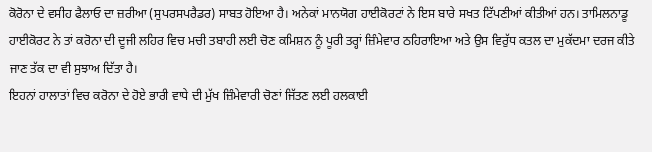ਕੋਰੋਨਾ ਦੇ ਵਸੀਹ ਫੈਲਾਓ ਦਾ ਜ਼ਰੀਆ (ਸੁਪਰਸਪਰੈਡਰ) ਸਾਬਤ ਹੋਇਆ ਹੈ। ਅਨੇਕਾਂ ਮਾਨਯੋਗ ਹਾਈਕੋਰਟਾਂ ਨੇ ਇਸ ਬਾਰੇ ਸਖਤ ਟਿੱਪਣੀਆਂ ਕੀਤੀਆਂ ਹਨ। ਤਾਮਿਲਨਾਡੂ ਹਾਈਕੋਰਟ ਨੇ ਤਾਂ ਕਰੋਨਾ ਦੀ ਦੂਜੀ ਲਹਿਰ ਵਿਚ ਮਚੀ ਤਬਾਹੀ ਲਈ ਚੋਣ ਕਮਿਸ਼ਨ ਨੂੰ ਪੂਰੀ ਤਰ੍ਹਾਂ ਜ਼ਿੰਮੇਵਾਰ ਠਹਿਰਾਇਆ ਅਤੇ ਉਸ ਵਿਰੁੱਧ ਕਤਲ ਦਾ ਮੁਕੱਦਮਾ ਦਰਜ ਕੀਤੇ ਜਾਣ ਤੱਕ ਦਾ ਵੀ ਸੁਝਾਅ ਦਿੱਤਾ ਹੈ।
ਇਹਨਾਂ ਹਾਲਾਤਾਂ ਵਿਚ ਕਰੋਨਾ ਦੇ ਹੋਏ ਭਾਰੀ ਵਾਧੇ ਦੀ ਮੁੱਖ ਜ਼ਿੰਮੇਵਾਰੀ ਚੋਣਾਂ ਜਿੱਤਣ ਲਈ ਹਲਕਾਈ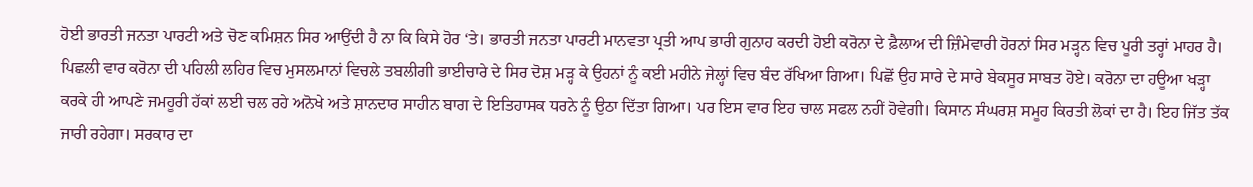ਹੋਈ ਭਾਰਤੀ ਜਨਤਾ ਪਾਰਟੀ ਅਤੇ ਚੋਣ ਕਮਿਸ਼ਨ ਸਿਰ ਆਉਂਦੀ ਹੈ ਨਾ ਕਿ ਕਿਸੇ ਹੋਰ ‘ਤੇ। ਭਾਰਤੀ ਜਨਤਾ ਪਾਰਟੀ ਮਾਨਵਤਾ ਪ੍ਰਤੀ ਆਪ ਭਾਰੀ ਗੁਨਾਹ ਕਰਦੀ ਹੋਈ ਕਰੋਨਾ ਦੇ ਫ਼ੈਲਾਅ ਦੀ ਜ਼ਿੰਮੇਵਾਰੀ ਹੋਰਨਾਂ ਸਿਰ ਮੜ੍ਹਨ ਵਿਚ ਪੂਰੀ ਤਰ੍ਹਾਂ ਮਾਹਰ ਹੈ। ਪਿਛਲੀ ਵਾਰ ਕਰੋਨਾ ਦੀ ਪਹਿਲੀ ਲਹਿਰ ਵਿਚ ਮੁਸਲਮਾਨਾਂ ਵਿਚਲੇ ਤਬਲੀਗੀ ਭਾਈਚਾਰੇ ਦੇ ਸਿਰ ਦੋਸ਼ ਮੜ੍ਹ ਕੇ ਉਹਨਾਂ ਨੂੰ ਕਈ ਮਹੀਨੇ ਜੇਲ੍ਹਾਂ ਵਿਚ ਬੰਦ ਰੱਖਿਆ ਗਿਆ। ਪਿਛੋਂ ਉਹ ਸਾਰੇ ਦੇ ਸਾਰੇ ਬੇਕਸੂਰ ਸਾਬਤ ਹੋਏ। ਕਰੋਨਾ ਦਾ ਹਊਆ ਖੜ੍ਹਾ ਕਰਕੇ ਹੀ ਆਪਣੇ ਜਮਹੂਰੀ ਹੱਕਾਂ ਲਈ ਚਲ ਰਹੇ ਅਨੋਖੇ ਅਤੇ ਸ਼ਾਨਦਾਰ ਸਾਹੀਨ ਬਾਗ ਦੇ ਇਤਿਹਾਸਕ ਧਰਨੇ ਨੂੰ ਉਠਾ ਦਿੱਤਾ ਗਿਆ। ਪਰ ਇਸ ਵਾਰ ਇਹ ਚਾਲ ਸਫਲ ਨਹੀਂ ਹੋਵੇਗੀ। ਕਿਸਾਨ ਸੰਘਰਸ਼ ਸਮੂਹ ਕਿਰਤੀ ਲੋਕਾਂ ਦਾ ਹੈ। ਇਹ ਜਿੱਤ ਤੱਕ ਜਾਰੀ ਰਹੇਗਾ। ਸਰਕਾਰ ਦਾ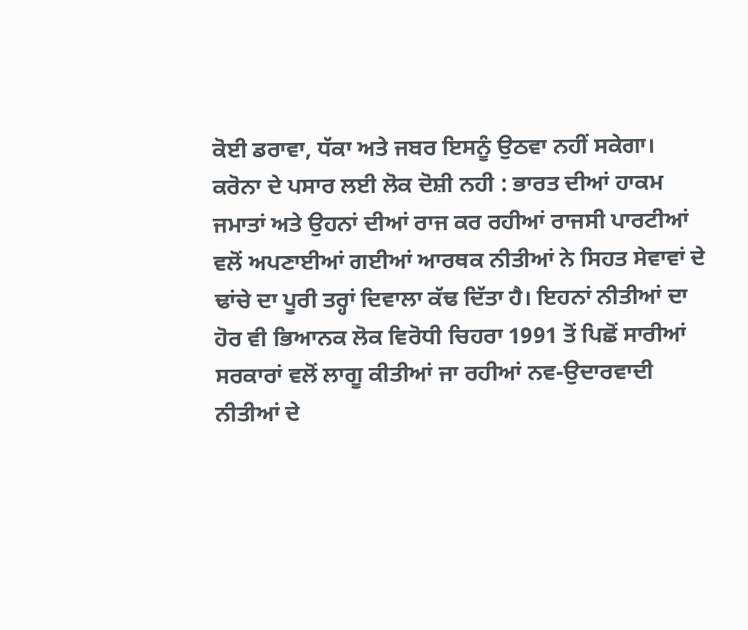ਕੋਈ ਡਰਾਵਾ, ਧੱਕਾ ਅਤੇ ਜਬਰ ਇਸਨੂੰ ਉਠਵਾ ਨਹੀਂ ਸਕੇਗਾ।
ਕਰੋਨਾ ਦੇ ਪਸਾਰ ਲਈ ਲੋਕ ਦੋਸ਼ੀ ਨਹੀ : ਭਾਰਤ ਦੀਆਂ ਹਾਕਮ ਜਮਾਤਾਂ ਅਤੇ ਉਹਨਾਂ ਦੀਆਂ ਰਾਜ ਕਰ ਰਹੀਆਂ ਰਾਜਸੀ ਪਾਰਟੀਆਂ ਵਲੋਂ ਅਪਣਾਈਆਂ ਗਈਆਂ ਆਰਥਕ ਨੀਤੀਆਂ ਨੇ ਸਿਹਤ ਸੇਵਾਵਾਂ ਦੇ ਢਾਂਚੇ ਦਾ ਪੂਰੀ ਤਰ੍ਹਾਂ ਦਿਵਾਲਾ ਕੱਢ ਦਿੱਤਾ ਹੈ। ਇਹਨਾਂ ਨੀਤੀਆਂ ਦਾ ਹੋਰ ਵੀ ਭਿਆਨਕ ਲੋਕ ਵਿਰੋਧੀ ਚਿਹਰਾ 1991 ਤੋਂ ਪਿਛੋਂ ਸਾਰੀਆਂ ਸਰਕਾਰਾਂ ਵਲੋਂ ਲਾਗੂ ਕੀਤੀਆਂ ਜਾ ਰਹੀਆਂ ਨਵ-ਉਦਾਰਵਾਦੀ ਨੀਤੀਆਂ ਦੇ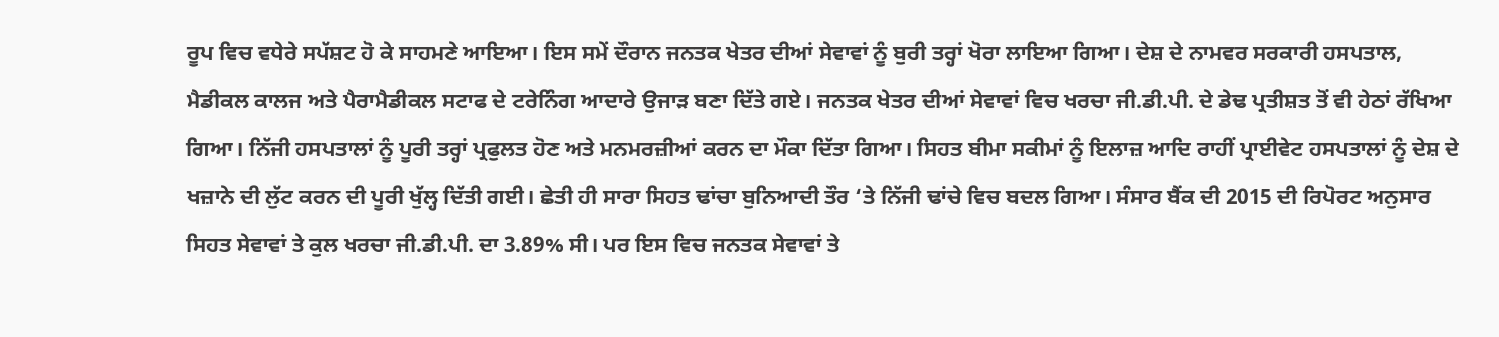ਰੂਪ ਵਿਚ ਵਧੇਰੇ ਸਪੱਸ਼ਟ ਹੋ ਕੇ ਸਾਹਮਣੇ ਆਇਆ। ਇਸ ਸਮੇਂ ਦੌਰਾਨ ਜਨਤਕ ਖੇਤਰ ਦੀਆਂ ਸੇਵਾਵਾਂ ਨੂੰ ਬੁਰੀ ਤਰ੍ਹਾਂ ਖੋਰਾ ਲਾਇਆ ਗਿਆ। ਦੇਸ਼ ਦੇ ਨਾਮਵਰ ਸਰਕਾਰੀ ਹਸਪਤਾਲ, ਮੈਡੀਕਲ ਕਾਲਜ ਅਤੇ ਪੈਰਾਮੈਡੀਕਲ ਸਟਾਫ ਦੇ ਟਰੇਨਿੰਗ ਆਦਾਰੇ ਉਜਾੜ ਬਣਾ ਦਿੱਤੇ ਗਏ। ਜਨਤਕ ਖੇਤਰ ਦੀਆਂ ਸੇਵਾਵਾਂ ਵਿਚ ਖਰਚਾ ਜੀ.ਡੀ.ਪੀ. ਦੇ ਡੇਢ ਪ੍ਰਤੀਸ਼ਤ ਤੋਂ ਵੀ ਹੇਠਾਂ ਰੱਖਿਆ ਗਿਆ। ਨਿੱਜੀ ਹਸਪਤਾਲਾਂ ਨੂੰ ਪੂਰੀ ਤਰ੍ਹਾਂ ਪ੍ਰਫੁਲਤ ਹੋਣ ਅਤੇ ਮਨਮਰਜ਼ੀਆਂ ਕਰਨ ਦਾ ਮੌਕਾ ਦਿੱਤਾ ਗਿਆ। ਸਿਹਤ ਬੀਮਾ ਸਕੀਮਾਂ ਨੂੰ ਇਲਾਜ਼ ਆਦਿ ਰਾਹੀਂ ਪ੍ਰਾਈਵੇਟ ਹਸਪਤਾਲਾਂ ਨੂੰ ਦੇਸ਼ ਦੇ ਖਜ਼ਾਨੇ ਦੀ ਲੁੱਟ ਕਰਨ ਦੀ ਪੂਰੀ ਖੁੱਲ੍ਹ ਦਿੱਤੀ ਗਈ। ਛੇਤੀ ਹੀ ਸਾਰਾ ਸਿਹਤ ਢਾਂਚਾ ਬੁਨਿਆਦੀ ਤੌਰ ‘ਤੇ ਨਿੱਜੀ ਢਾਂਚੇ ਵਿਚ ਬਦਲ ਗਿਆ। ਸੰਸਾਰ ਬੈਂਕ ਦੀ 2015 ਦੀ ਰਿਪੋਰਟ ਅਨੁਸਾਰ ਸਿਹਤ ਸੇਵਾਵਾਂ ਤੇ ਕੁਲ ਖਰਚਾ ਜੀ.ਡੀ.ਪੀ. ਦਾ 3.89% ਸੀ। ਪਰ ਇਸ ਵਿਚ ਜਨਤਕ ਸੇਵਾਵਾਂ ਤੇ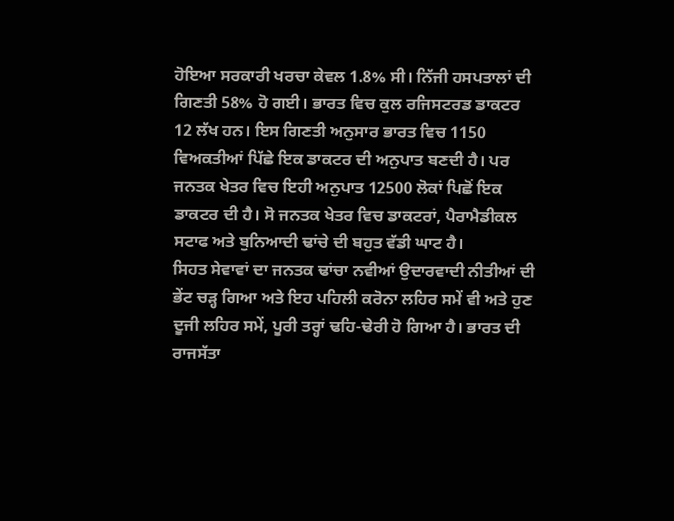ਹੋਇਆ ਸਰਕਾਰੀ ਖਰਚਾ ਕੇਵਲ 1.8% ਸੀ। ਨਿੱਜੀ ਹਸਪਤਾਲਾਂ ਦੀ ਗਿਣਤੀ 58% ਹੋ ਗਈ। ਭਾਰਤ ਵਿਚ ਕੁਲ ਰਜਿਸਟਰਡ ਡਾਕਟਰ 12 ਲੱਖ ਹਨ। ਇਸ ਗਿਣਤੀ ਅਨੁਸਾਰ ਭਾਰਤ ਵਿਚ 1150 ਵਿਅਕਤੀਆਂ ਪਿੱਛੇ ਇਕ ਡਾਕਟਰ ਦੀ ਅਨੁਪਾਤ ਬਣਦੀ ਹੈ। ਪਰ ਜਨਤਕ ਖੇਤਰ ਵਿਚ ਇਹੀ ਅਨੁਪਾਤ 12500 ਲੋਕਾਂ ਪਿਛੋਂ ਇਕ ਡਾਕਟਰ ਦੀ ਹੈ। ਸੋ ਜਨਤਕ ਖੇਤਰ ਵਿਚ ਡਾਕਟਰਾਂ, ਪੈਰਾਮੈਡੀਕਲ ਸਟਾਫ ਅਤੇ ਬੁਨਿਆਦੀ ਢਾਂਚੇ ਦੀ ਬਹੁਤ ਵੱਡੀ ਘਾਟ ਹੈ।
ਸਿਹਤ ਸੇਵਾਵਾਂ ਦਾ ਜਨਤਕ ਢਾਂਚਾ ਨਵੀਆਂ ਉਦਾਰਵਾਦੀ ਨੀਤੀਆਂ ਦੀ ਭੇਂਟ ਚੜ੍ਹ ਗਿਆ ਅਤੇ ਇਹ ਪਹਿਲੀ ਕਰੋਨਾ ਲਹਿਰ ਸਮੇਂ ਵੀ ਅਤੇ ਹੁਣ ਦੂਜੀ ਲਹਿਰ ਸਮੇਂ, ਪੂਰੀ ਤਰ੍ਹਾਂ ਢਹਿ-ਢੇਰੀ ਹੋ ਗਿਆ ਹੈ। ਭਾਰਤ ਦੀ ਰਾਜਸੱਤਾ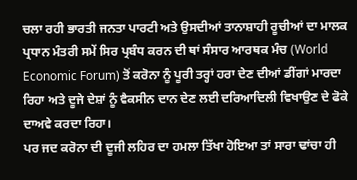ਚਲਾ ਰਹੀ ਭਾਰਤੀ ਜਨਤਾ ਪਾਰਟੀ ਅਤੇ ਉਸਦੀਆਂ ਤਾਨਾਸ਼ਾਹੀ ਰੂਚੀਆਂ ਦਾ ਮਾਲਕ ਪ੍ਰਧਾਨ ਮੰਤਰੀ ਸਮੇਂ ਸਿਰ ਪ੍ਰਬੰਧ ਕਰਨ ਦੀ ਥਾਂ ਸੰਸਾਰ ਆਰਥਕ ਮੰਚ (World Economic Forum) ਤੋਂ ਕਰੋਨਾ ਨੂੰ ਪੂਰੀ ਤਰ੍ਹਾਂ ਹਰਾ ਦੇਣ ਦੀਆਂ ਡੀਂਗਾਂ ਮਾਰਦਾ ਰਿਹਾ ਅਤੇ ਦੂਜੇ ਦੇਸ਼ਾਂ ਨੂੰ ਵੈਕਸੀਨ ਦਾਨ ਦੇਣ ਲਈ ਦਰਿਆਦਿਲੀ ਵਿਖਾਉਣ ਦੇ ਫੋਕੇ ਦਾਅਵੇ ਕਰਦਾ ਰਿਹਾ।
ਪਰ ਜਦ ਕਰੋਨਾ ਦੀ ਦੂਜੀ ਲਹਿਰ ਦਾ ਹਮਲਾ ਤਿੱਖਾ ਹੋਇਆ ਤਾਂ ਸਾਰਾ ਢਾਂਚਾ ਹੀ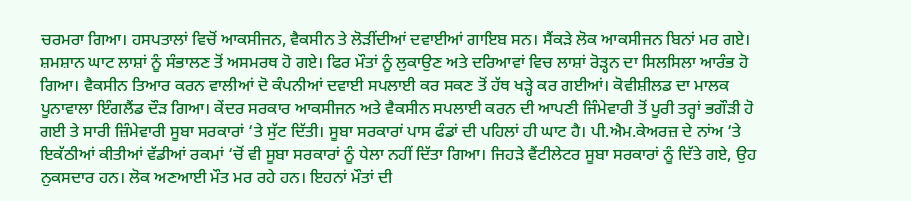ਚਰਮਰਾ ਗਿਆ। ਹਸਪਤਾਲਾਂ ਵਿਚੋਂ ਆਕਸੀਜਨ, ਵੈਕਸੀਨ ਤੇ ਲੋੜੀਂਦੀਆਂ ਦਵਾਈਆਂ ਗਾਇਬ ਸਨ। ਸੈਂਕੜੇ ਲੋਕ ਆਕਸੀਜਨ ਬਿਨਾਂ ਮਰ ਗਏ। ਸ਼ਮਸ਼ਾਨ ਘਾਟ ਲਾਸ਼ਾਂ ਨੂੰ ਸੰਭਾਲਣ ਤੋਂ ਅਸਮਰਥ ਹੋ ਗਏ। ਫਿਰ ਮੌਤਾਂ ਨੂੰ ਲੁਕਾਉਣ ਅਤੇ ਦਰਿਆਵਾਂ ਵਿਚ ਲਾਸ਼ਾਂ ਰੋੜ੍ਹਨ ਦਾ ਸਿਲਸਿਲਾ ਆਰੰਭ ਹੋ ਗਿਆ। ਵੈਕਸੀਨ ਤਿਆਰ ਕਰਨ ਵਾਲੀਆਂ ਦੋ ਕੰਪਨੀਆਂ ਦਵਾਈ ਸਪਲਾਈ ਕਰ ਸਕਣ ਤੋਂ ਹੱਥ ਖੜ੍ਹੇ ਕਰ ਗਈਆਂ। ਕੋਵੀਸ਼ੀਲਡ ਦਾ ਮਾਲਕ ਪੂਨਾਵਾਲਾ ਇੰਗਲੈਂਡ ਦੌੜ ਗਿਆ। ਕੇਂਦਰ ਸਰਕਾਰ ਆਕਸੀਜਨ ਅਤੇ ਵੈਕਸੀਨ ਸਪਲਾਈ ਕਰਨ ਦੀ ਆਪਣੀ ਜਿੰਮੇਵਾਰੀ ਤੋਂ ਪੂਰੀ ਤਰ੍ਹਾਂ ਭਗੌੜੀ ਹੋ ਗਈ ਤੇ ਸਾਰੀ ਜ਼ਿੰਮੇਵਾਰੀ ਸੂਬਾ ਸਰਕਾਰਾਂ ‘ਤੇ ਸੁੱਟ ਦਿੱਤੀ। ਸੂਬਾ ਸਰਕਾਰਾਂ ਪਾਸ ਫੰਡਾਂ ਦੀ ਪਹਿਲਾਂ ਹੀ ਘਾਟ ਹੈ। ਪੀ.ਐਮ.ਕੇਅਰਜ਼ ਦੇ ਨਾਂਅ ‘ਤੇ ਇਕੱਠੀਆਂ ਕੀਤੀਆਂ ਵੱਡੀਆਂ ਰਕਮਾਂ ‘ਚੋਂ ਵੀ ਸੂਬਾ ਸਰਕਾਰਾਂ ਨੂੰ ਧੇਲਾ ਨਹੀਂ ਦਿੱਤਾ ਗਿਆ। ਜਿਹੜੇ ਵੈਂਟੀਲੇਟਰ ਸੂਬਾ ਸਰਕਾਰਾਂ ਨੂੰ ਦਿੱਤੇ ਗਏ, ਉਹ ਨੁਕਸਦਾਰ ਹਨ। ਲੋਕ ਅਣਆਈ ਮੌਤ ਮਰ ਰਹੇ ਹਨ। ਇਹਨਾਂ ਮੌਤਾਂ ਦੀ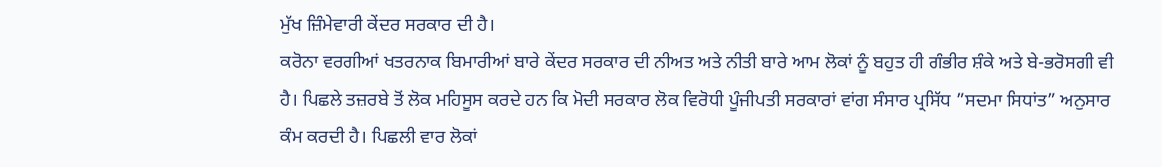ਮੁੱਖ ਜ਼ਿੰਮੇਵਾਰੀ ਕੇਂਦਰ ਸਰਕਾਰ ਦੀ ਹੈ।
ਕਰੋਨਾ ਵਰਗੀਆਂ ਖਤਰਨਾਕ ਬਿਮਾਰੀਆਂ ਬਾਰੇ ਕੇਂਦਰ ਸਰਕਾਰ ਦੀ ਨੀਅਤ ਅਤੇ ਨੀਤੀ ਬਾਰੇ ਆਮ ਲੋਕਾਂ ਨੂੰ ਬਹੁਤ ਹੀ ਗੰਭੀਰ ਸ਼ੰਕੇ ਅਤੇ ਬੇ-ਭਰੋਸਗੀ ਵੀ ਹੈ। ਪਿਛਲੇ ਤਜ਼ਰਬੇ ਤੋਂ ਲੋਕ ਮਹਿਸੂਸ ਕਰਦੇ ਹਨ ਕਿ ਮੋਦੀ ਸਰਕਾਰ ਲੋਕ ਵਿਰੋਧੀ ਪੂੰਜੀਪਤੀ ਸਰਕਾਰਾਂ ਵਾਂਗ ਸੰਸਾਰ ਪ੍ਰਸਿੱਧ ”ਸਦਮਾ ਸਿਧਾਂਤ” ਅਨੁਸਾਰ ਕੰਮ ਕਰਦੀ ਹੈ। ਪਿਛਲੀ ਵਾਰ ਲੋਕਾਂ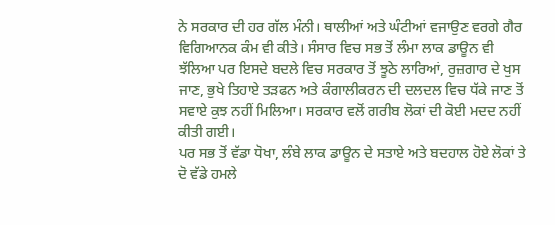ਨੇ ਸਰਕਾਰ ਦੀ ਹਰ ਗੱਲ ਮੰਨੀ। ਥਾਲੀਆਂ ਅਤੇ ਘੰਟੀਆਂ ਵਜਾਉਣ ਵਰਗੇ ਗੈਰ ਵਿਗਿਆਨਕ ਕੰਮ ਵੀ ਕੀਤੇ। ਸੰਸਾਰ ਵਿਚ ਸਭ ਤੋਂ ਲੰਮਾ ਲਾਕ ਡਾਊਨ ਵੀ ਝੱਲਿਆ ਪਰ ਇਸਦੇ ਬਦਲੇ ਵਿਚ ਸਰਕਾਰ ਤੋਂ ਝੂਠੇ ਲਾਰਿਆਂ, ਰੁਜ਼ਗਾਰ ਦੇ ਖੁਸ ਜਾਣ, ਭੁਖੇ ਤਿਹਾਏ ਤੜਫਨ ਅਤੇ ਕੰਗਾਲੀਕਰਨ ਦੀ ਦਲਦਲ ਵਿਚ ਧੱਕੇ ਜਾਣ ਤੋਂ ਸਵਾਏ ਕੁਝ ਨਹੀਂ ਮਿਲਿਆ। ਸਰਕਾਰ ਵਲੋਂ ਗਰੀਬ ਲੋਕਾਂ ਦੀ ਕੋਈ ਮਦਦ ਨਹੀਂ ਕੀਤੀ ਗਈ।
ਪਰ ਸਭ ਤੋਂ ਵੱਡਾ ਧੋਖਾ, ਲੰਬੇ ਲਾਕ ਡਾਊਨ ਦੇ ਸਤਾਏ ਅਤੇ ਬਦਹਾਲ ਹੋਏ ਲੋਕਾਂ ਤੇ ਦੋ ਵੱਡੇ ਹਮਲੇ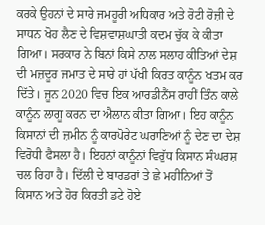ਕਰਕੇ ਉਹਨਾਂ ਦੇ ਸਾਰੇ ਜਮਹੂਰੀ ਅਧਿਕਾਰ ਅਤੇ ਰੋਟੀ ਰੋਜ਼ੀ ਦੇ ਸਾਧਨ ਖੋਹ ਲੈਣ ਦੇ ਵਿਸ਼ਵਾਸ਼ਘਾਤੀ ਕਦਮ ਚੁੱਕ ਕੇ ਕੀਤਾ ਗਿਆ। ਸਰਕਾਰ ਨੇ ਬਿਨਾਂ ਕਿਸੇ ਨਾਲ ਸਲਾਹ ਕੀਤਿਆਂ ਦੇਸ਼ ਦੀ ਮਜ਼ਦੂਰ ਜਮਾਤ ਦੇ ਸਾਰੇ ਹਾਂ ਪੱਖੀ ਕਿਰਤ ਕਾਨੂੰਨ ਖਤਮ ਕਰ ਦਿੱਤੇ। ਜੂਨ 2020 ਵਿਚ ਇਕ ਆਰਡੀਨੈਂਸ ਰਾਹੀਂ ਤਿੰਨ ਕਾਲੇ ਕਾਨੂੰਨ ਲਾਗੂ ਕਰਨ ਦਾ ਐਲਾਨ ਕੀਤਾ ਗਿਆ। ਇਹ ਕਾਨੂੰਨ ਕਿਸਾਨਾਂ ਦੀ ਜ਼ਮੀਨ ਨੂੰ ਕਾਰਪੋਰੇਟ ਘਰਾਣਿਆਂ ਨੂੰ ਦੇਣ ਦਾ ਦੇਸ਼ ਵਿਰੋਧੀ ਫੈਸਲਾ ਹੈ। ਇਹਨਾਂ ਕਾਨੂੰਨਾਂ ਵਿਰੁੱਧ ਕਿਸਾਨ ਸੰਘਰਸ਼ ਚਲ ਰਿਹਾ ਹੈ। ਦਿੱਲੀ ਦੇ ਬਾਰਡਰਾਂ ਤੇ ਛੇ ਮਹੀਨਿਆਂ ਤੋਂ ਕਿਸਾਨ ਅਤੇ ਹੋਰ ਕਿਰਤੀ ਡਟੇ ਹੋਏ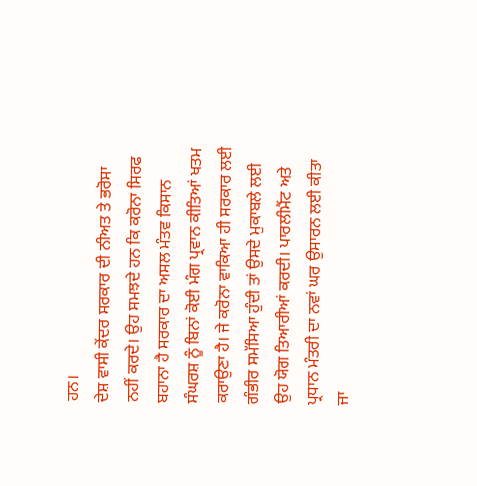ਹਨ।
ਦੇਸ਼ ਵਾਸੀ ਕੇਂਦਰ ਸਰਕਾਰ ਦੀ ਨੀਅਤ ਤੇ ਭਰੋਸਾ ਨਹੀਂ ਕਰਦੇ। ਉਹ ਸਮਝਦੇ ਹਨ ਕਿ ਕਰੋਨਾ ਸਿਰਫ ਬਹਾਨਾ ਹੈ ਸਰਕਾਰ ਦਾ ਅਸਲ ਮੰਤਵ ਕਿਸਾਨ ਸੰਘਰਸ਼ ਨੂੰ ਬਿਨਾਂ ਕੋਈ ਮੰਗ ਪ੍ਰਵਾਨ ਕੀਤਿਆਂ ਖਤਮ ਕਰਾਉਣਾ ਹੈ। ਜੇ ਕਰੋਨਾ ਵਾਕਿਆ ਹੀ ਸਰਕਾਰ ਲਈ ਗੰਭੀਰ ਸਮੱਸਿਆ ਹੁੰਦੀ ਤਾਂ ਉਸਦੇ ਮੁਕਾਬਲੇ ਲਈ ਉਹ ਯੋਗ ਤਿਆਰੀਆਂ ਕਰਦੀ। ਪਾਰਲੀਮੈਂਟ ਅਤੇ ਪ੍ਰਧਾਨ ਮੰਤਰੀ ਦਾ ਨਵਾਂ ਘਰ ਉਸਾਰਨ ਲਈ ਕੀਤਾ ਜਾ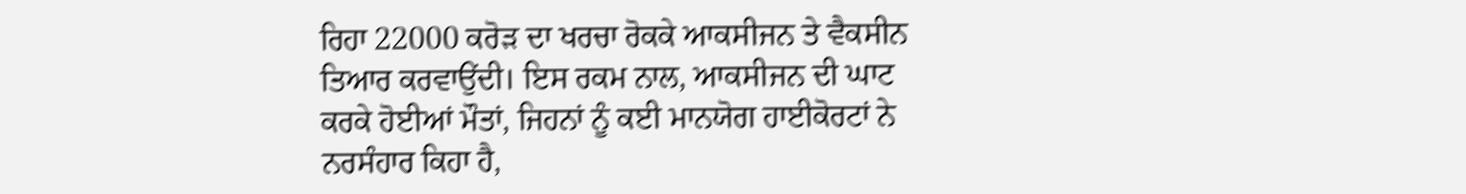ਰਿਹਾ 22000 ਕਰੋੜ ਦਾ ਖਰਚਾ ਰੋਕਕੇ ਆਕਸੀਜਨ ਤੇ ਵੈਕਸੀਨ ਤਿਆਰ ਕਰਵਾਉਂਦੀ। ਇਸ ਰਕਮ ਨਾਲ, ਆਕਸੀਜਨ ਦੀ ਘਾਟ ਕਰਕੇ ਹੋਈਆਂ ਮੌਤਾਂ, ਜਿਹਨਾਂ ਨੂੰ ਕਈ ਮਾਨਯੋਗ ਹਾਈਕੋਰਟਾਂ ਨੇ ਨਰਸੰਹਾਰ ਕਿਹਾ ਹੈ,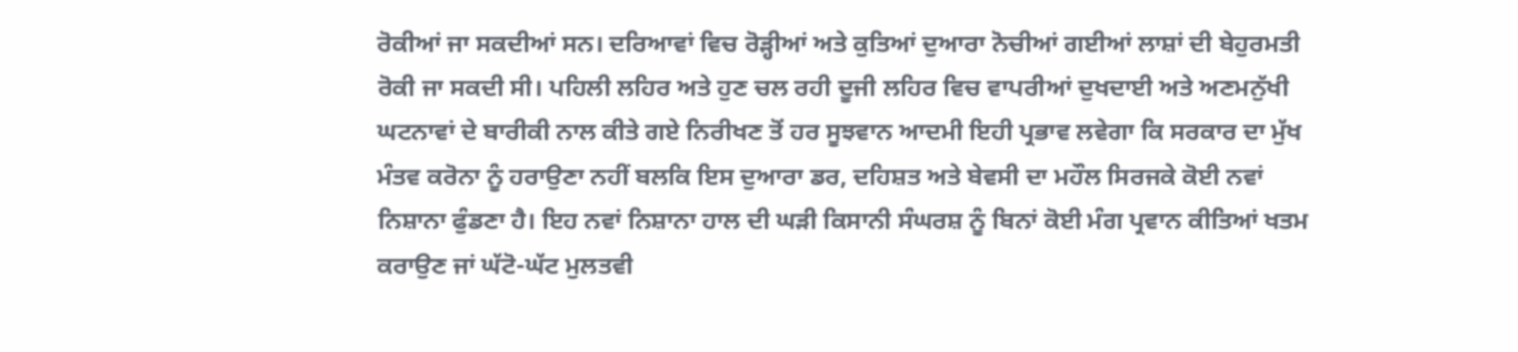ਰੋਕੀਆਂ ਜਾ ਸਕਦੀਆਂ ਸਨ। ਦਰਿਆਵਾਂ ਵਿਚ ਰੋੜ੍ਹੀਆਂ ਅਤੇ ਕੁਤਿਆਂ ਦੁਆਰਾ ਨੋਚੀਆਂ ਗਈਆਂ ਲਾਸ਼ਾਂ ਦੀ ਬੇਹੁਰਮਤੀ ਰੋਕੀ ਜਾ ਸਕਦੀ ਸੀ। ਪਹਿਲੀ ਲਹਿਰ ਅਤੇ ਹੁਣ ਚਲ ਰਹੀ ਦੂਜੀ ਲਹਿਰ ਵਿਚ ਵਾਪਰੀਆਂ ਦੁਖਦਾਈ ਅਤੇ ਅਣਮਨੁੱਖੀ ਘਟਨਾਵਾਂ ਦੇ ਬਾਰੀਕੀ ਨਾਲ ਕੀਤੇ ਗਏ ਨਿਰੀਖਣ ਤੋਂ ਹਰ ਸੂਝਵਾਨ ਆਦਮੀ ਇਹੀ ਪ੍ਰਭਾਵ ਲਵੇਗਾ ਕਿ ਸਰਕਾਰ ਦਾ ਮੁੱਖ ਮੰਤਵ ਕਰੋਨਾ ਨੂੰ ਹਰਾਉਣਾ ਨਹੀਂ ਬਲਕਿ ਇਸ ਦੁਆਰਾ ਡਰ, ਦਹਿਸ਼ਤ ਅਤੇ ਬੇਵਸੀ ਦਾ ਮਹੌਲ ਸਿਰਜਕੇ ਕੋਈ ਨਵਾਂ ਨਿਸ਼ਾਨਾ ਫੁੰਡਣਾ ਹੈ। ਇਹ ਨਵਾਂ ਨਿਸ਼ਾਨਾ ਹਾਲ ਦੀ ਘੜੀ ਕਿਸਾਨੀ ਸੰਘਰਸ਼ ਨੂੰ ਬਿਨਾਂ ਕੋਈ ਮੰਗ ਪ੍ਰਵਾਨ ਕੀਤਿਆਂ ਖਤਮ ਕਰਾਉਣ ਜਾਂ ਘੱਟੋ-ਘੱਟ ਮੁਲਤਵੀ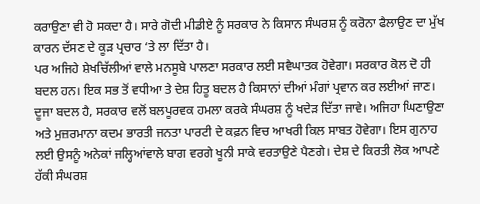ਕਰਾਉਣਾ ਵੀ ਹੋ ਸਕਦਾ ਹੈ। ਸਾਰੇ ਗੋਦੀ ਮੀਡੀਏ ਨੂੰ ਸਰਕਾਰ ਨੇ ਕਿਸਾਨ ਸੰਘਰਸ਼ ਨੂੰ ਕਰੋਨਾ ਫੈਲਾਉਣ ਦਾ ਮੁੱਖ ਕਾਰਨ ਦੱਸਣ ਦੇ ਕੂੜ ਪ੍ਰਚਾਰ ‘ਤੇ ਲਾ ਦਿੱਤਾ ਹੈ।
ਪਰ ਅਜਿਹੇ ਸ਼ੇਖਚਿੱਲੀਆਂ ਵਾਲੇ ਮਨਸੂਬੇ ਪਾਲਣਾ ਸਰਕਾਰ ਲਈ ਸਵੈਘਾਤਕ ਹੋਵੇਗਾ। ਸਰਕਾਰ ਕੋਲ ਦੋ ਹੀ ਬਦਲ ਹਨ। ਇਕ ਸਭ ਤੋਂ ਵਧੀਆ ਤੇ ਦੇਸ਼ ਹਿਤੂ ਬਦਲ ਹੈ ਕਿਸਾਨਾਂ ਦੀਆਂ ਮੰਗਾਂ ਪ੍ਰਵਾਨ ਕਰ ਲਈਆਂ ਜਾਣ। ਦੂਜਾ ਬਦਲ ਹੈ, ਸਰਕਾਰ ਵਲੋਂ ਬਲਪੂਰਵਕ ਹਮਲਾ ਕਰਕੇ ਸੰਘਰਸ਼ ਨੂੰ ਖਦੇੜ ਦਿੱਤਾ ਜਾਵੇ। ਅਜਿਹਾ ਘਿਣਾਉਣਾ ਅਤੇ ਮੁਜ਼ਰਮਾਨਾ ਕਦਮ ਭਾਰਤੀ ਜਨਤਾ ਪਾਰਟੀ ਦੇ ਕਫ਼ਨ ਵਿਚ ਆਖਰੀ ਕਿਲ ਸਾਬਤ ਹੋਵੇਗਾ। ਇਸ ਗੁਨਾਹ ਲਈ ਉਸਨੂੰ ਅਨੇਕਾਂ ਜਲ੍ਹਿਆਂਵਾਲੇ ਬਾਗ ਵਰਗੇ ਖੂਨੀ ਸਾਕੇ ਵਰਤਾਉਣੇ ਪੈਣਗੇ। ਦੇਸ਼ ਦੇ ਕਿਰਤੀ ਲੋਕ ਆਪਣੇ ਹੱਕੀ ਸੰਘਰਸ਼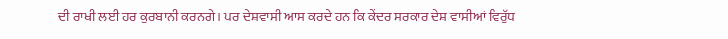ਦੀ ਰਾਖੀ ਲਈ ਹਰ ਕੁਰਬਾਨੀ ਕਰਨਗੇ। ਪਰ ਦੇਸ਼ਵਾਸੀ ਆਸ ਕਰਦੇ ਹਨ ਕਿ ਕੇਂਦਰ ਸਰਕਾਰ ਦੇਸ਼ ਵਾਸੀਆਂ ਵਿਰੁੱਧ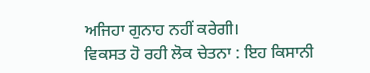ਅਜਿਹਾ ਗੁਨਾਹ ਨਹੀਂ ਕਰੇਗੀ।
ਵਿਕਸਤ ਹੋ ਰਹੀ ਲੋਕ ਚੇਤਨਾ : ਇਹ ਕਿਸਾਨੀ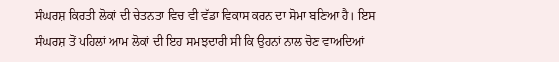ਸੰਘਰਸ਼ ਕਿਰਤੀ ਲੋਕਾਂ ਦੀ ਚੇਤਨਤਾ ਵਿਚ ਵੀ ਵੱਡਾ ਵਿਕਾਸ ਕਰਨ ਦਾ ਸੋਮਾ ਬਣਿਆ ਹੈ। ਇਸ ਸੰਘਰਸ਼ ਤੋਂ ਪਹਿਲਾਂ ਆਮ ਲੋਕਾਂ ਦੀ ਇਹ ਸਮਝਦਾਰੀ ਸੀ ਕਿ ਉਹਨਾਂ ਨਾਲ ਚੋਣ ਵਾਅਦਿਆਂ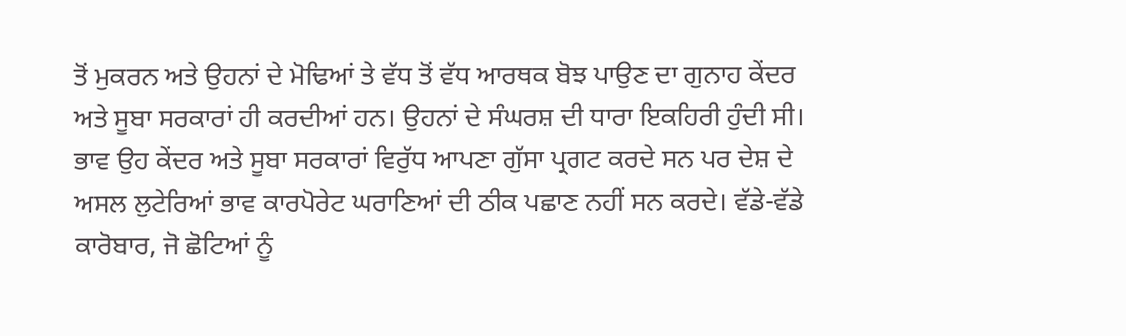ਤੋਂ ਮੁਕਰਨ ਅਤੇ ਉਹਨਾਂ ਦੇ ਮੋਢਿਆਂ ਤੇ ਵੱਧ ਤੋਂ ਵੱਧ ਆਰਥਕ ਬੋਝ ਪਾਉਣ ਦਾ ਗੁਨਾਹ ਕੇਂਦਰ ਅਤੇ ਸੂਬਾ ਸਰਕਾਰਾਂ ਹੀ ਕਰਦੀਆਂ ਹਨ। ਉਹਨਾਂ ਦੇ ਸੰਘਰਸ਼ ਦੀ ਧਾਰਾ ਇਕਹਿਰੀ ਹੁੰਦੀ ਸੀ। ਭਾਵ ਉਹ ਕੇਂਦਰ ਅਤੇ ਸੂਬਾ ਸਰਕਾਰਾਂ ਵਿਰੁੱਧ ਆਪਣਾ ਗੁੱਸਾ ਪ੍ਰਗਟ ਕਰਦੇ ਸਨ ਪਰ ਦੇਸ਼ ਦੇ ਅਸਲ ਲੁਟੇਰਿਆਂ ਭਾਵ ਕਾਰਪੋਰੇਟ ਘਰਾਣਿਆਂ ਦੀ ਠੀਕ ਪਛਾਣ ਨਹੀਂ ਸਨ ਕਰਦੇ। ਵੱਡੇ-ਵੱਡੇ ਕਾਰੋਬਾਰ, ਜੋ ਛੋਟਿਆਂ ਨੂੰ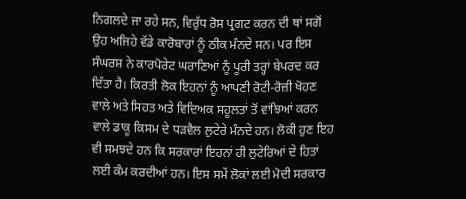ਨਿਗਲਦੇ ਜਾ ਰਹੇ ਸਨ, ਵਿਰੁੱਧ ਰੋਸ ਪ੍ਰਗਟ ਕਰਨ ਦੀ ਥਾਂ ਸਗੋਂ ਉਹ ਅਜਿਹੇ ਵੱਡੇ ਕਾਰੋਬਾਰਾਂ ਨੂੰ ਠੀਕ ਮੰਨਦੇ ਸਨ। ਪਰ ਇਸ ਸੰਘਰਸ਼ ਨੇ ਕਾਰਪੋਰੇਟ ਘਰਾਣਿਆਂ ਨੂੰ ਪੂਰੀ ਤਰ੍ਹਾਂ ਬੇਪਰਦ ਕਰ ਦਿੱਤਾ ਹੈ। ਕਿਰਤੀ ਲੋਕ ਇਹਨਾਂ ਨੂੰ ਆਪਣੀ ਰੋਟੀ-ਰੋਜ਼ੀ ਖੋਹਣ ਵਾਲੇ ਅਤੇ ਸਿਹਤ ਅਤੇ ਵਿਦਿਅਕ ਸਹੂਲਤਾਂ ਤੋਂ ਵਾਂਝਿਆਂ ਕਰਨ ਵਾਲੇ ਡਾਕੂ ਕਿਸਮ ਦੇ ਧੜਵੈਲ ਲੁਟੇਰੇ ਮੰਨਦੇ ਹਨ। ਲੋਕੀ ਹੁਣ ਇਹ ਵੀ ਸਮਝਦੇ ਹਨ ਕਿ ਸਰਕਾਰਾਂ ਇਹਨਾਂ ਹੀ ਲੁਟੇਰਿਆਂ ਦੇ ਹਿਤਾਂ ਲਈ ਕੰਮ ਕਰਦੀਆਂ ਹਨ। ਇਸ ਸਮੇਂ ਲੋਕਾਂ ਲਈ ਮੋਦੀ ਸਰਕਾਰ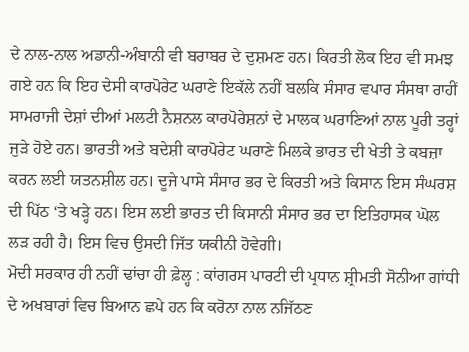ਦੇ ਨਾਲ-ਨਾਲ ਅਡਾਨੀ-ਅੰਬਾਨੀ ਵੀ ਬਰਾਬਰ ਦੇ ਦੁਸ਼ਮਣ ਹਨ। ਕਿਰਤੀ ਲੋਕ ਇਹ ਵੀ ਸਮਝ ਗਏ ਹਨ ਕਿ ਇਹ ਦੇਸੀ ਕਾਰਪੋਰੇਟ ਘਰਾਣੇ ਇਕੱਲੇ ਨਹੀਂ ਬਲਕਿ ਸੰਸਾਰ ਵਪਾਰ ਸੰਸਥਾ ਰਾਹੀਂ ਸਾਮਰਾਜੀ ਦੇਸ਼ਾਂ ਦੀਆਂ ਮਲਟੀ ਨੈਸ਼ਨਲ ਕਾਰਪੋਰੇਸ਼ਨਾਂ ਦੇ ਮਾਲਕ ਘਰਾਣਿਆਂ ਨਾਲ ਪੂਰੀ ਤਰ੍ਹਾਂ ਜੁੜੇ ਹੋਏ ਹਨ। ਭਾਰਤੀ ਅਤੇ ਬਦੇਸ਼ੀ ਕਾਰਪੋਰੇਟ ਘਰਾਣੇ ਮਿਲਕੇ ਭਾਰਤ ਦੀ ਖੇਤੀ ਤੇ ਕਬਜ਼ਾ ਕਰਨ ਲਈ ਯਤਨਸ਼ੀਲ ਹਨ। ਦੂਜੇ ਪਾਸੇ ਸੰਸਾਰ ਭਰ ਦੇ ਕਿਰਤੀ ਅਤੇ ਕਿਸਾਨ ਇਸ ਸੰਘਰਸ਼ ਦੀ ਪਿੱਠ ‘ਤੇ ਖੜ੍ਹੇ ਹਨ। ਇਸ ਲਈ ਭਾਰਤ ਦੀ ਕਿਸਾਨੀ ਸੰਸਾਰ ਭਰ ਦਾ ਇਤਿਹਾਸਕ ਘੋਲ ਲੜ ਰਹੀ ਹੈ। ਇਸ ਵਿਚ ਉਸਦੀ ਜਿੱਤ ਯਕੀਨੀ ਹੋਵੇਗੀ।
ਮੋਦੀ ਸਰਕਾਰ ਹੀ ਨਹੀਂ ਢਾਂਚਾ ਹੀ ਫ਼ੇਲ੍ਹ : ਕਾਂਗਰਸ ਪਾਰਟੀ ਦੀ ਪ੍ਰਧਾਨ ਸ਼੍ਰੀਮਤੀ ਸੋਨੀਆ ਗਾਂਧੀ ਦੇ ਅਖਬਾਰਾਂ ਵਿਚ ਬਿਆਨ ਛਪੇ ਹਨ ਕਿ ਕਰੋਨਾ ਨਾਲ ਨਜਿੱਠਣ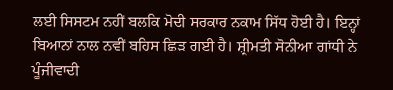ਲਈ ਸਿਸਟਮ ਨਹੀਂ ਬਲਕਿ ਮੋਦੀ ਸਰਕਾਰ ਨਕਾਮ ਸਿੱਧ ਹੋਈ ਹੈ। ਇਨ੍ਹਾਂ ਬਿਆਨਾਂ ਨਾਲ ਨਵੀਂ ਬਹਿਸ ਛਿੜ ਗਈ ਹੈ। ਸ਼੍ਰੀਮਤੀ ਸੋਨੀਆ ਗਾਂਧੀ ਨੇ ਪੂੰਜੀਵਾਦੀ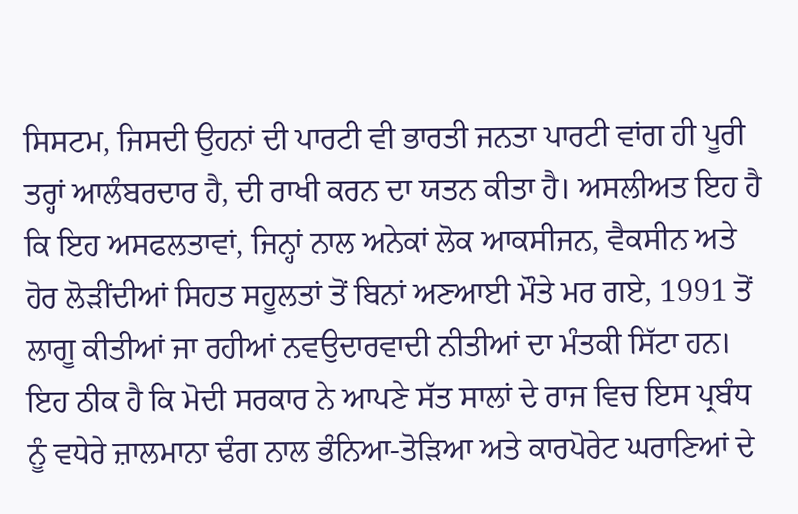ਸਿਸਟਮ, ਜਿਸਦੀ ਉਹਨਾਂ ਦੀ ਪਾਰਟੀ ਵੀ ਭਾਰਤੀ ਜਨਤਾ ਪਾਰਟੀ ਵਾਂਗ ਹੀ ਪੂਰੀ ਤਰ੍ਹਾਂ ਆਲੰਬਰਦਾਰ ਹੈ, ਦੀ ਰਾਖੀ ਕਰਨ ਦਾ ਯਤਨ ਕੀਤਾ ਹੈ। ਅਸਲੀਅਤ ਇਹ ਹੈ ਕਿ ਇਹ ਅਸਫਲਤਾਵਾਂ, ਜਿਨ੍ਹਾਂ ਨਾਲ ਅਨੇਕਾਂ ਲੋਕ ਆਕਸੀਜਨ, ਵੈਕਸੀਨ ਅਤੇ ਹੋਰ ਲੋੜੀਂਦੀਆਂ ਸਿਹਤ ਸਹੂਲਤਾਂ ਤੋਂ ਬਿਨਾਂ ਅਣਆਈ ਮੌਤੇ ਮਰ ਗਏ, 1991 ਤੋਂ ਲਾਗੂ ਕੀਤੀਆਂ ਜਾ ਰਹੀਆਂ ਨਵਉਦਾਰਵਾਦੀ ਨੀਤੀਆਂ ਦਾ ਮੰਤਕੀ ਸਿੱਟਾ ਹਨ। ਇਹ ਠੀਕ ਹੈ ਕਿ ਮੋਦੀ ਸਰਕਾਰ ਨੇ ਆਪਣੇ ਸੱਤ ਸਾਲਾਂ ਦੇ ਰਾਜ ਵਿਚ ਇਸ ਪ੍ਰਬੰਧ ਨੂੰ ਵਧੇਰੇ ਜ਼ਾਲਮਾਨਾ ਢੰਗ ਨਾਲ ਭੰਨਿਆ-ਤੋੜਿਆ ਅਤੇ ਕਾਰਪੋਰੇਟ ਘਰਾਣਿਆਂ ਦੇ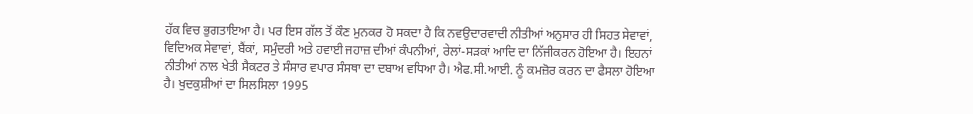ਹੱਕ ਵਿਚ ਭੁਗਤਾਇਆ ਹੈ। ਪਰ ਇਸ ਗੱਲ ਤੋਂ ਕੌਣ ਮੁਨਕਰ ਹੋ ਸਕਦਾ ਹੈ ਕਿ ਨਵਉਦਾਰਵਾਦੀ ਨੀਤੀਆਂ ਅਨੁਸਾਰ ਹੀ ਸਿਹਤ ਸੇਵਾਵਾਂ, ਵਿਦਿਅਕ ਸੇਵਾਵਾਂ, ਬੈਂਕਾਂ, ਸਮੁੰਦਰੀ ਅਤੇ ਹਵਾਈ ਜਹਾਜ਼ ਦੀਆਂ ਕੰਪਨੀਆਂ, ਰੇਲਾਂ-ਸੜਕਾਂ ਆਦਿ ਦਾ ਨਿੱਜੀਕਰਨ ਹੋਇਆ ਹੈ। ਇਹਨਾਂ ਨੀਤੀਆਂ ਨਾਲ ਖੇਤੀ ਸੈਕਟਰ ਤੇ ਸੰਸਾਰ ਵਪਾਰ ਸੰਸਥਾ ਦਾ ਦਬਾਅ ਵਧਿਆ ਹੈ। ਐਫ.ਸੀ.ਆਈ. ਨੂੰ ਕਮਜ਼ੋਰ ਕਰਨ ਦਾ ਫੈਸਲਾ ਹੋਇਆ ਹੈ। ਖੁਦਕੁਸ਼ੀਆਂ ਦਾ ਸਿਲਸਿਲਾ 1995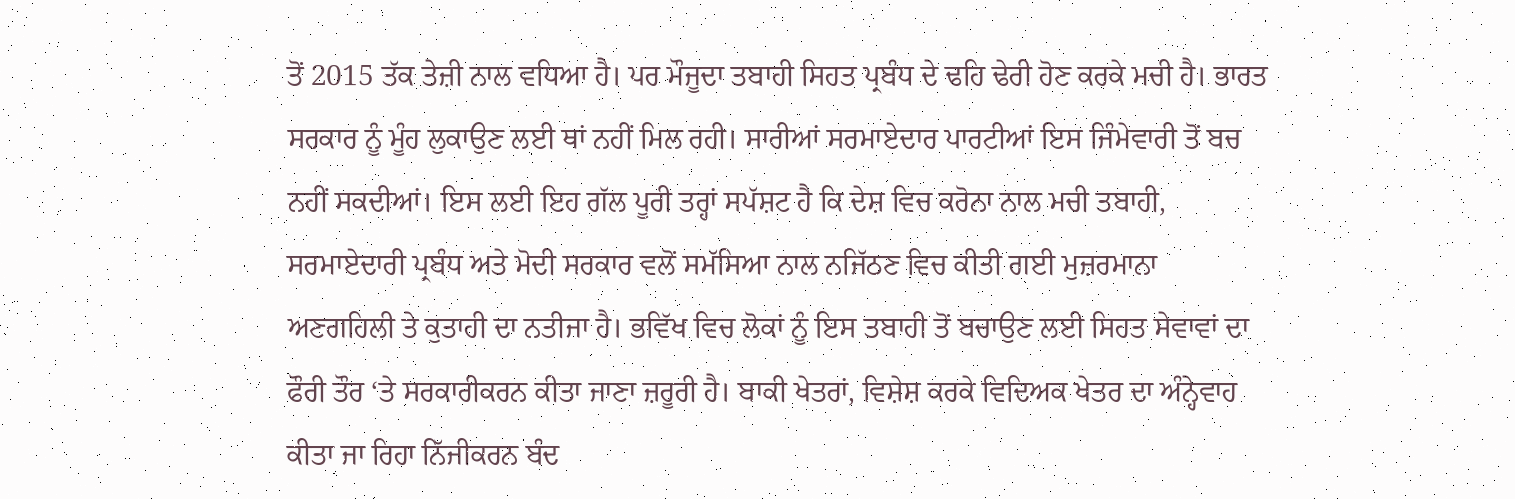ਤੋਂ 2015 ਤੱਕ ਤੇਜ਼ੀ ਨਾਲ ਵਧਿਆ ਹੈ। ਪਰ ਮੌਜੂਦਾ ਤਬਾਹੀ ਸਿਹਤ ਪ੍ਰਬੰਧ ਦੇ ਢਹਿ ਢੇਰੀ ਹੋਣ ਕਰਕੇ ਮਚੀ ਹੈ। ਭਾਰਤ ਸਰਕਾਰ ਨੂੰ ਮੂੰਹ ਲੁਕਾਉਣ ਲਈ ਥਾਂ ਨਹੀਂ ਮਿਲ ਰਹੀ। ਸਾਰੀਆਂ ਸਰਮਾਏਦਾਰ ਪਾਰਟੀਆਂ ਇਸ ਜਿੰਮੇਵਾਰੀ ਤੋਂ ਬਚ ਨਹੀਂ ਸਕਦੀਆਂ। ਇਸ ਲਈ ਇਹ ਗੱਲ ਪੂਰੀ ਤਰ੍ਹਾਂ ਸਪੱਸ਼ਟ ਹੈ ਕਿ ਦੇਸ਼ ਵਿਚ ਕਰੋਨਾ ਨਾਲ ਮਚੀ ਤਬਾਹੀ, ਸਰਮਾਏਦਾਰੀ ਪ੍ਰਬੰਧ ਅਤੇ ਮੋਦੀ ਸਰਕਾਰ ਵਲੋਂ ਸਮੱਸਿਆ ਨਾਲ ਨਜਿੱਠਣ ਵਿਚ ਕੀਤੀ ਗਈ ਮੁਜ਼ਰਮਾਨਾ ਅਣਗਹਿਲੀ ਤੇ ਕੁਤਾਹੀ ਦਾ ਨਤੀਜਾ ਹੈ। ਭਵਿੱਖ ਵਿਚ ਲੋਕਾਂ ਨੂੰ ਇਸ ਤਬਾਹੀ ਤੋਂ ਬਚਾਉਣ ਲਈ ਸਿਹਤ ਸੇਵਾਵਾਂ ਦਾ ਫੌਰੀ ਤੌਰ ‘ਤੇ ਸਰਕਾਰੀਕਰਨ ਕੀਤਾ ਜਾਣਾ ਜ਼ਰੂਰੀ ਹੈ। ਬਾਕੀ ਖੇਤਰਾਂ, ਵਿਸ਼ੇਸ਼ ਕਰਕੇ ਵਿਦਿਅਕ ਖੇਤਰ ਦਾ ਅੰਨ੍ਹੇਵਾਹ ਕੀਤਾ ਜਾ ਰਿਹਾ ਨਿੱਜੀਕਰਨ ਬੰਦ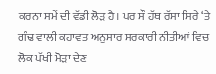ਕਰਨਾ ਸਮੇਂ ਦੀ ਵੱਡੀ ਲੋੜ ਹੈ। ਪਰ ਸੌ ਹੱਥ ਰੱਸਾ ਸਿਰੇ ‘ਤੇ ਗੰਢ ਵਾਲੀ ਕਹਾਵਤ ਅਨੁਸਾਰ ਸਰਕਾਰੀ ਨੀਤੀਆਂ ਵਿਚ ਲੋਕ ਪੱਖੀ ਮੋੜਾ ਦੇਣ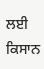ਲਈ ਕਿਸਾਨ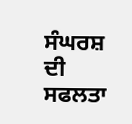ਸੰਘਰਸ਼ ਦੀ ਸਫਲਤਾ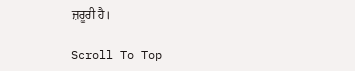ਜ਼ਰੂਰੀ ਹੈ।

Scroll To Top